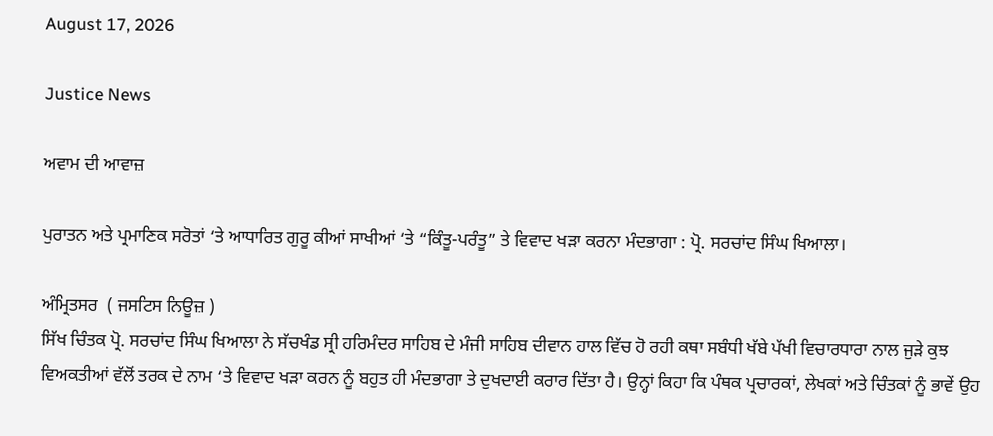August 17, 2026

Justice News

ਅਵਾਮ ਦੀ ਆਵਾਜ਼

ਪੁਰਾਤਨ ਅਤੇ ਪ੍ਰਮਾਣਿਕ ਸਰੋਤਾਂ ‘ਤੇ ਆਧਾਰਿਤ ਗੁਰੂ ਕੀਆਂ ਸਾਖੀਆਂ ‘ਤੇ “ਕਿੰਤੂ-ਪਰੰਤੂ” ਤੇ ਵਿਵਾਦ ਖੜਾ ਕਰਨਾ ਮੰਦਭਾਗਾ : ਪ੍ਰੋ. ਸਰਚਾਂਦ ਸਿੰਘ ਖਿਆਲਾ।

ਅੰਮ੍ਰਿਤਸਰ  ( ਜਸਟਿਸ ਨਿਊਜ਼ )
ਸਿੱਖ ਚਿੰਤਕ ਪ੍ਰੋ. ਸਰਚਾਂਦ ਸਿੰਘ ਖਿਆਲਾ ਨੇ ਸੱਚਖੰਡ ਸ੍ਰੀ ਹਰਿਮੰਦਰ ਸਾਹਿਬ ਦੇ ਮੰਜੀ ਸਾਹਿਬ ਦੀਵਾਨ ਹਾਲ ਵਿੱਚ ਹੋ ਰਹੀ ਕਥਾ ਸਬੰਧੀ ਖੱਬੇ ਪੱਖੀ ਵਿਚਾਰਧਾਰਾ ਨਾਲ ਜੁੜੇ ਕੁਝ ਵਿਅਕਤੀਆਂ ਵੱਲੋਂ ਤਰਕ ਦੇ ਨਾਮ ‘ਤੇ ਵਿਵਾਦ ਖੜਾ ਕਰਨ ਨੂੰ ਬਹੁਤ ਹੀ ਮੰਦਭਾਗਾ ਤੇ ਦੁਖਦਾਈ ਕਰਾਰ ਦਿੱਤਾ ਹੈ। ਉਨ੍ਹਾਂ ਕਿਹਾ ਕਿ ਪੰਥਕ ਪ੍ਰਚਾਰਕਾਂ, ਲੇਖਕਾਂ ਅਤੇ ਚਿੰਤਕਾਂ ਨੂੰ ਭਾਵੇਂ ਉਹ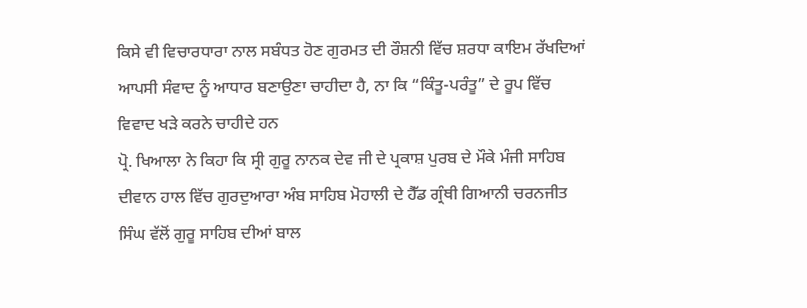ਕਿਸੇ ਵੀ ਵਿਚਾਰਧਾਰਾ ਨਾਲ ਸਬੰਧਤ ਹੋਣ ਗੁਰਮਤ ਦੀ ਰੌਸ਼ਨੀ ਵਿੱਚ ਸ਼ਰਧਾ ਕਾਇਮ ਰੱਖਦਿਆਂ ਆਪਸੀ ਸੰਵਾਦ ਨੂੰ ਆਧਾਰ ਬਣਾਉਣਾ ਚਾਹੀਦਾ ਹੈ, ਨਾ ਕਿ “ਕਿੰਤੂ-ਪਰੰਤੂ” ਦੇ ਰੂਪ ਵਿੱਚ ਵਿਵਾਦ ਖੜੇ ਕਰਨੇ ਚਾਹੀਦੇ ਹਨ
ਪ੍ਰੋ. ਖਿਆਲਾ ਨੇ ਕਿਹਾ ਕਿ ਸ੍ਰੀ ਗੁਰੂ ਨਾਨਕ ਦੇਵ ਜੀ ਦੇ ਪ੍ਰਕਾਸ਼ ਪੁਰਬ ਦੇ ਮੌਕੇ ਮੰਜੀ ਸਾਹਿਬ ਦੀਵਾਨ ਹਾਲ ਵਿੱਚ ਗੁਰਦੁਆਰਾ ਅੰਬ ਸਾਹਿਬ ਮੋਹਾਲੀ ਦੇ ਹੈੱਡ ਗ੍ਰੰਥੀ ਗਿਆਨੀ ਚਰਨਜੀਤ ਸਿੰਘ ਵੱਲੋਂ ਗੁਰੂ ਸਾਹਿਬ ਦੀਆਂ ਬਾਲ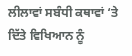ਲੀਲਾਵਾਂ ਸਬੰਧੀ ਕਥਾਵਾਂ ‘ਤੇ ਦਿੱਤੇ ਵਿਖਿਆਨ ਨੂੰ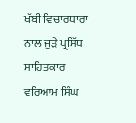ਖੱਬੀ ਵਿਚਾਰਧਾਰਾ ਨਾਲ ਜੁੜੇ ਪ੍ਰਸਿੱਧ ਸਾਹਿਤਕਾਰ ਵਰਿਆਮ ਸਿੰਘ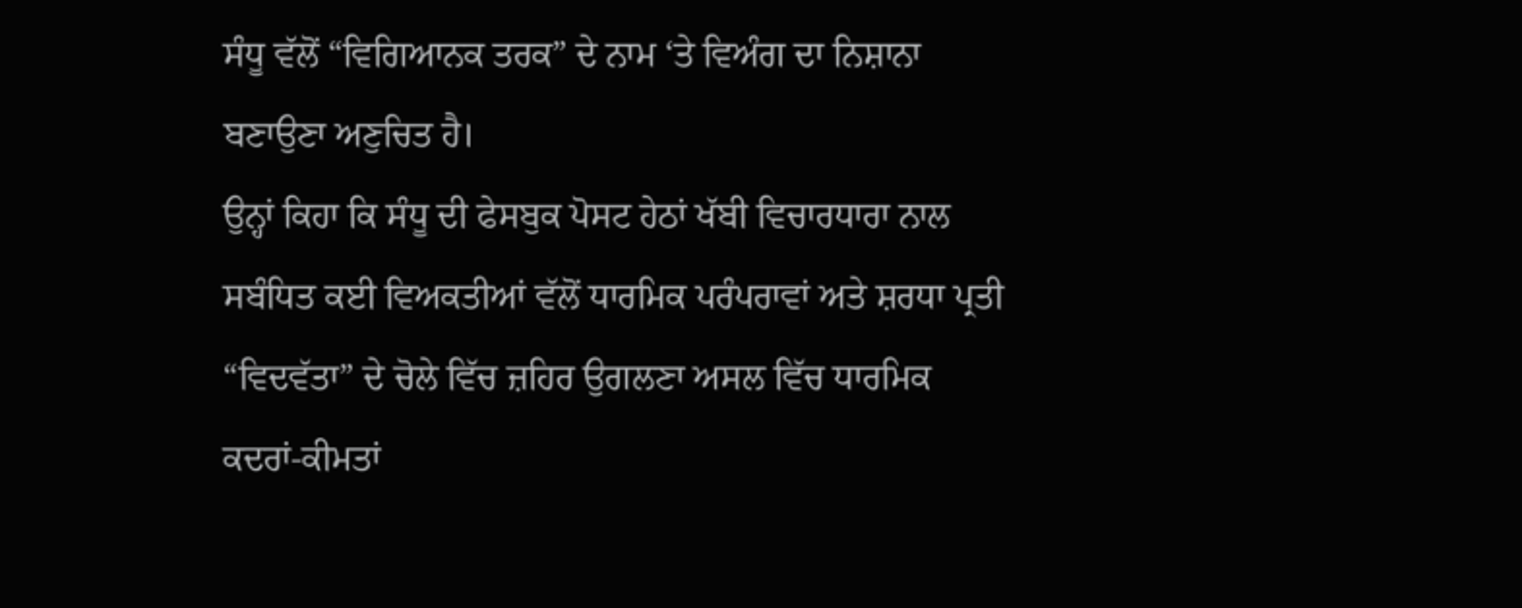ਸੰਧੂ ਵੱਲੋਂ “ਵਿਗਿਆਨਕ ਤਰਕ” ਦੇ ਨਾਮ ‘ਤੇ ਵਿਅੰਗ ਦਾ ਨਿਸ਼ਾਨਾ ਬਣਾਉਣਾ ਅਣੁਚਿਤ ਹੈ।
ਉਨ੍ਹਾਂ ਕਿਹਾ ਕਿ ਸੰਧੂ ਦੀ ਫੇਸਬੁਕ ਪੋਸਟ ਹੇਠਾਂ ਖੱਬੀ ਵਿਚਾਰਧਾਰਾ ਨਾਲ ਸਬੰਧਿਤ ਕਈ ਵਿਅਕਤੀਆਂ ਵੱਲੋਂ ਧਾਰਮਿਕ ਪਰੰਪਰਾਵਾਂ ਅਤੇ ਸ਼ਰਧਾ ਪ੍ਰਤੀ “ਵਿਦਵੱਤਾ” ਦੇ ਚੋਲੇ ਵਿੱਚ ਜ਼ਹਿਰ ਉਗਲਣਾ ਅਸਲ ਵਿੱਚ ਧਾਰਮਿਕ ਕਦਰਾਂ-ਕੀਮਤਾਂ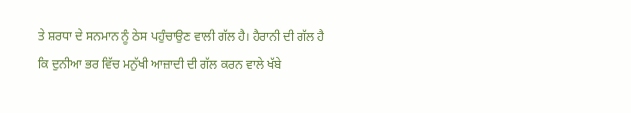ਤੇ ਸ਼ਰਧਾ ਦੇ ਸਨਮਾਨ ਨੂੰ ਠੇਸ ਪਹੁੰਚਾਉਣ ਵਾਲੀ ਗੱਲ ਹੈ। ਹੈਰਾਨੀ ਦੀ ਗੱਲ ਹੈ ਕਿ ਦੁਨੀਆ ਭਰ ਵਿੱਚ ਮਨੁੱਖੀ ਆਜ਼ਾਦੀ ਦੀ ਗੱਲ ਕਰਨ ਵਾਲੇ ਖੱਬੇ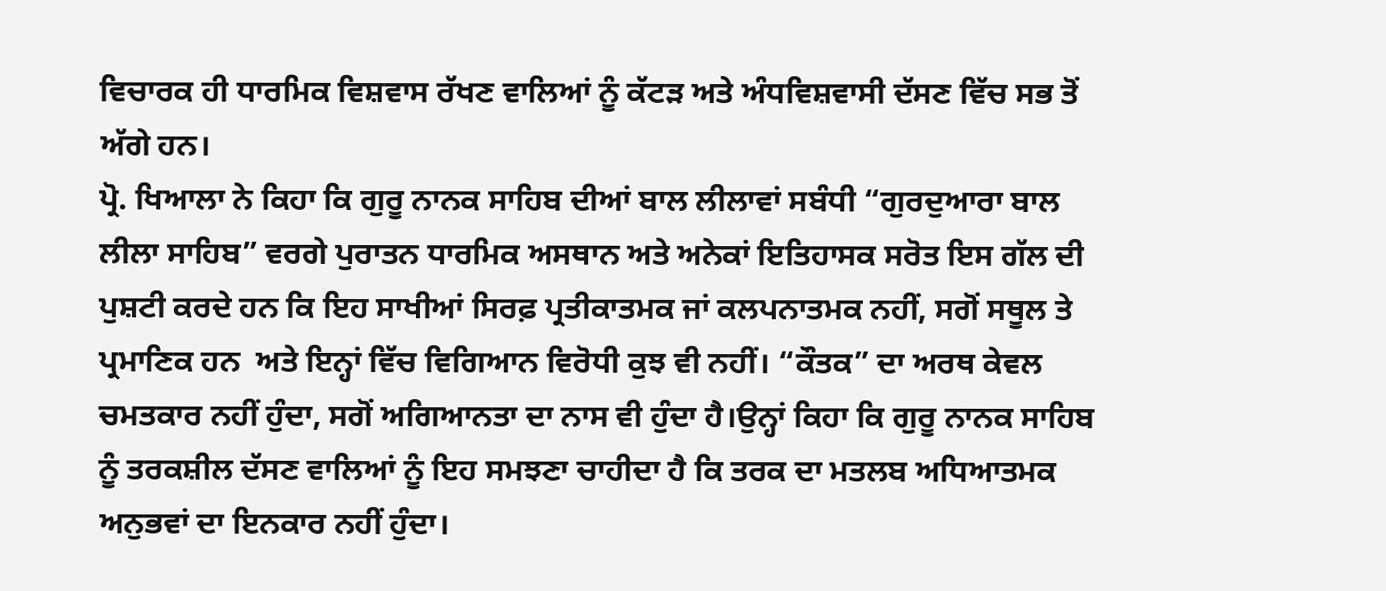ਵਿਚਾਰਕ ਹੀ ਧਾਰਮਿਕ ਵਿਸ਼ਵਾਸ ਰੱਖਣ ਵਾਲਿਆਂ ਨੂੰ ਕੱਟੜ ਅਤੇ ਅੰਧਵਿਸ਼ਵਾਸੀ ਦੱਸਣ ਵਿੱਚ ਸਭ ਤੋਂ ਅੱਗੇ ਹਨ।
ਪ੍ਰੋ. ਖਿਆਲਾ ਨੇ ਕਿਹਾ ਕਿ ਗੁਰੂ ਨਾਨਕ ਸਾਹਿਬ ਦੀਆਂ ਬਾਲ ਲੀਲਾਵਾਂ ਸਬੰਧੀ “ਗੁਰਦੁਆਰਾ ਬਾਲ ਲੀਲਾ ਸਾਹਿਬ” ਵਰਗੇ ਪੁਰਾਤਨ ਧਾਰਮਿਕ ਅਸਥਾਨ ਅਤੇ ਅਨੇਕਾਂ ਇਤਿਹਾਸਕ ਸਰੋਤ ਇਸ ਗੱਲ ਦੀ ਪੁਸ਼ਟੀ ਕਰਦੇ ਹਨ ਕਿ ਇਹ ਸਾਖੀਆਂ ਸਿਰਫ਼ ਪ੍ਰਤੀਕਾਤਮਕ ਜਾਂ ਕਲਪਨਾਤਮਕ ਨਹੀਂ, ਸਗੋਂ ਸਥੂਲ ਤੇ ਪ੍ਰਮਾਣਿਕ ਹਨ  ਅਤੇ ਇਨ੍ਹਾਂ ਵਿੱਚ ਵਿਗਿਆਨ ਵਿਰੋਧੀ ਕੁਝ ਵੀ ਨਹੀਂ। “ਕੌਤਕ” ਦਾ ਅਰਥ ਕੇਵਲ ਚਮਤਕਾਰ ਨਹੀਂ ਹੁੰਦਾ, ਸਗੋਂ ਅਗਿਆਨਤਾ ਦਾ ਨਾਸ ਵੀ ਹੁੰਦਾ ਹੈ।ਉਨ੍ਹਾਂ ਕਿਹਾ ਕਿ ਗੁਰੂ ਨਾਨਕ ਸਾਹਿਬ ਨੂੰ ਤਰਕਸ਼ੀਲ ਦੱਸਣ ਵਾਲਿਆਂ ਨੂੰ ਇਹ ਸਮਝਣਾ ਚਾਹੀਦਾ ਹੈ ਕਿ ਤਰਕ ਦਾ ਮਤਲਬ ਅਧਿਆਤਮਕ ਅਨੁਭਵਾਂ ਦਾ ਇਨਕਾਰ ਨਹੀਂ ਹੁੰਦਾ।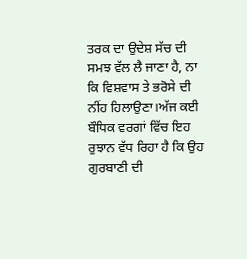ਤਰਕ ਦਾ ਉਦੇਸ਼ ਸੱਚ ਦੀ ਸਮਝ ਵੱਲ ਲੈ ਜਾਣਾ ਹੈ, ਨਾ ਕਿ ਵਿਸ਼ਵਾਸ ਤੇ ਭਰੋਸੇ ਦੀ ਨੀਂਹ ਹਿਲਾਉਣਾ।ਅੱਜ ਕਈ ਬੌਧਿਕ ਵਰਗਾਂ ਵਿੱਚ ਇਹ ਰੁਝਾਨ ਵੱਧ ਰਿਹਾ ਹੈ ਕਿ ਉਹ ਗੁਰਬਾਣੀ ਦੀ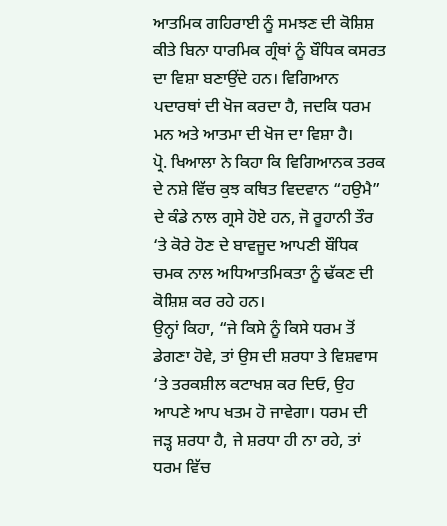ਆਤਮਿਕ ਗਹਿਰਾਈ ਨੂੰ ਸਮਝਣ ਦੀ ਕੋਸ਼ਿਸ਼ ਕੀਤੇ ਬਿਨਾ ਧਾਰਮਿਕ ਗ੍ਰੰਥਾਂ ਨੂੰ ਬੌਧਿਕ ਕਸਰਤ ਦਾ ਵਿਸ਼ਾ ਬਣਾਉਂਦੇ ਹਨ। ਵਿਗਿਆਨ ਪਦਾਰਥਾਂ ਦੀ ਖੋਜ ਕਰਦਾ ਹੈ, ਜਦਕਿ ਧਰਮ ਮਨ ਅਤੇ ਆਤਮਾ ਦੀ ਖੋਜ ਦਾ ਵਿਸ਼ਾ ਹੈ।
ਪ੍ਰੋ. ਖਿਆਲਾ ਨੇ ਕਿਹਾ ਕਿ ਵਿਗਿਆਨਕ ਤਰਕ ਦੇ ਨਸ਼ੇ ਵਿੱਚ ਕੁਝ ਕਥਿਤ ਵਿਦਵਾਨ “ਹਉਮੈ” ਦੇ ਕੰਡੇ ਨਾਲ ਗ੍ਰਸੇ ਹੋਏ ਹਨ, ਜੋ ਰੂਹਾਨੀ ਤੌਰ ‘ਤੇ ਕੋਰੇ ਹੋਣ ਦੇ ਬਾਵਜੂਦ ਆਪਣੀ ਬੌਧਿਕ ਚਮਕ ਨਾਲ ਅਧਿਆਤਮਿਕਤਾ ਨੂੰ ਢੱਕਣ ਦੀ ਕੋਸ਼ਿਸ਼ ਕਰ ਰਹੇ ਹਨ।
ਉਨ੍ਹਾਂ ਕਿਹਾ, “ਜੇ ਕਿਸੇ ਨੂੰ ਕਿਸੇ ਧਰਮ ਤੋਂ ਡੇਗਣਾ ਹੋਵੇ, ਤਾਂ ਉਸ ਦੀ ਸ਼ਰਧਾ ਤੇ ਵਿਸ਼ਵਾਸ ‘ਤੇ ਤਰਕਸ਼ੀਲ ਕਟਾਖਸ਼ ਕਰ ਦਿਓ, ਉਹ ਆਪਣੇ ਆਪ ਖਤਮ ਹੋ ਜਾਵੇਗਾ। ਧਰਮ ਦੀ ਜੜ੍ਹ ਸ਼ਰਧਾ ਹੈ, ਜੇ ਸ਼ਰਧਾ ਹੀ ਨਾ ਰਹੇ, ਤਾਂ ਧਰਮ ਵਿੱਚ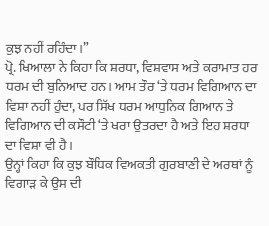ਕੁਝ ਨਹੀਂ ਰਹਿੰਦਾ।”
ਪ੍ਰੋ. ਖਿਆਲਾ ਨੇ ਕਿਹਾ ਕਿ ਸ਼ਰਧਾ, ਵਿਸ਼ਵਾਸ ਅਤੇ ਕਰਾਮਾਤ ਹਰ ਧਰਮ ਦੀ ਬੁਨਿਆਦ ਹਨ। ਆਮ ਤੌਰ ‘ਤੇ ਧਰਮ ਵਿਗਿਆਨ ਦਾ ਵਿਸ਼ਾ ਨਹੀਂ ਹੁੰਦਾ, ਪਰ ਸਿੱਖ ਧਰਮ ਆਧੁਨਿਕ ਗਿਆਨ ਤੇ ਵਿਗਿਆਨ ਦੀ ਕਸੌਟੀ ‘ਤੇ ਖਰਾ ਉਤਰਦਾ ਹੈ ਅਤੇ ਇਹ ਸ਼ਰਧਾ ਦਾ ਵਿਸ਼ਾ ਵੀ ਹੈ।
ਉਨ੍ਹਾਂ ਕਿਹਾ ਕਿ ਕੁਝ ਬੌਧਿਕ ਵਿਅਕਤੀ ਗੁਰਬਾਣੀ ਦੇ ਅਰਥਾਂ ਨੂੰ ਵਿਗਾੜ ਕੇ ਉਸ ਦੀ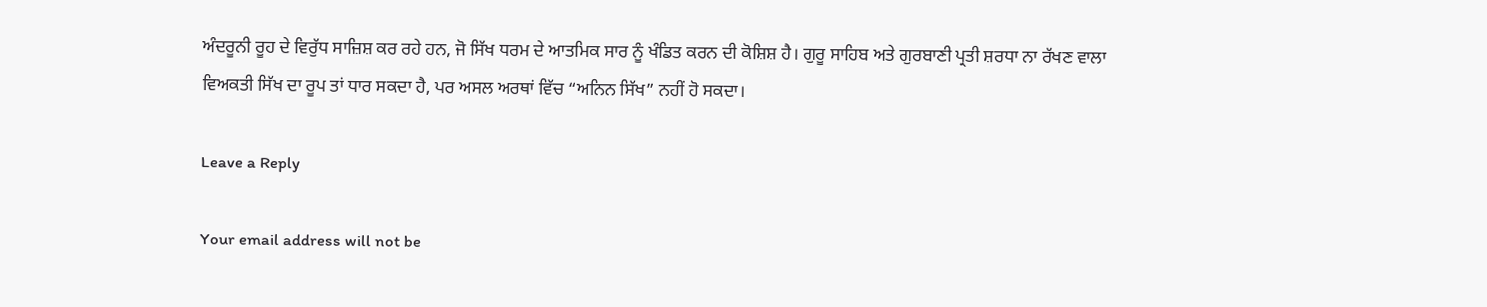ਅੰਦਰੂਨੀ ਰੂਹ ਦੇ ਵਿਰੁੱਧ ਸਾਜ਼ਿਸ਼ ਕਰ ਰਹੇ ਹਨ, ਜੋ ਸਿੱਖ ਧਰਮ ਦੇ ਆਤਮਿਕ ਸਾਰ ਨੂੰ ਖੰਡਿਤ ਕਰਨ ਦੀ ਕੋਸ਼ਿਸ਼ ਹੈ। ਗੁਰੂ ਸਾਹਿਬ ਅਤੇ ਗੁਰਬਾਣੀ ਪ੍ਰਤੀ ਸ਼ਰਧਾ ਨਾ ਰੱਖਣ ਵਾਲਾ ਵਿਅਕਤੀ ਸਿੱਖ ਦਾ ਰੂਪ ਤਾਂ ਧਾਰ ਸਕਦਾ ਹੈ, ਪਰ ਅਸਲ ਅਰਥਾਂ ਵਿੱਚ “ਅਨਿਨ ਸਿੱਖ” ਨਹੀਂ ਹੋ ਸਕਦਾ।

Leave a Reply

Your email address will not be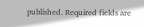published. Required fields are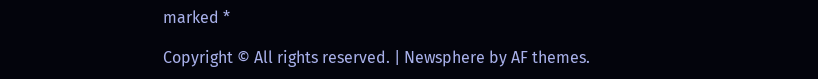marked *

Copyright © All rights reserved. | Newsphere by AF themes.